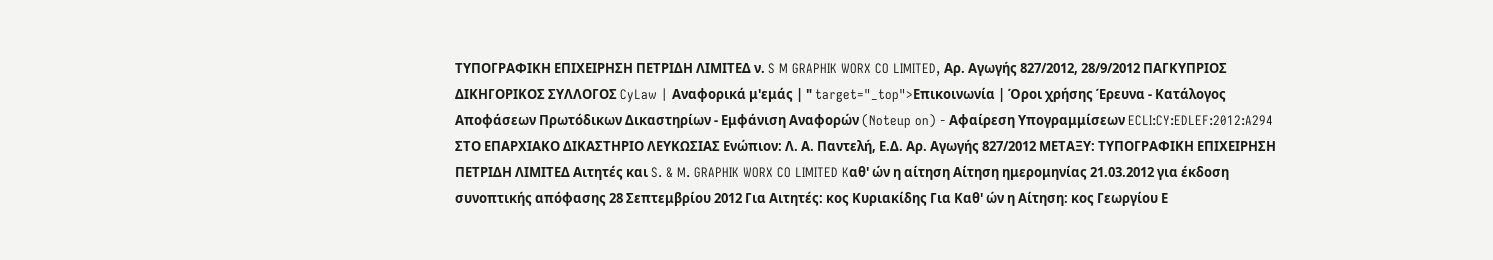ΤΥΠΟΓΡΑΦΙΚΗ ΕΠΙΧΕΙΡΗΣΗ ΠΕΤΡΙΔΗ ΛΙΜΙΤΕΔ ν. S M GRAPHIK WORX CO LIMITED, Αρ. Αγωγής 827/2012, 28/9/2012 ΠΑΓΚΥΠΡΙΟΣ ΔΙΚΗΓΟΡΙΚΟΣ ΣΥΛΛΟΓΟΣ CyLaw | Αναφορικά μ'εμάς | " target="_top">Επικοινωνία | Όροι χρήσης Έρευνα - Κατάλογος Αποφάσεων Πρωτόδικων Δικαστηρίων - Εμφάνιση Αναφορών (Noteup on) - Αφαίρεση Υπογραμμίσεων ECLI:CY:EDLEF:2012:A294 ΣΤΟ ΕΠΑΡΧΙΑΚΟ ΔΙΚΑΣΤΗΡΙΟ ΛΕΥΚΩΣΙΑΣ Ενώπιον: Λ. Α. Παντελή, Ε.Δ. Αρ. Αγωγής 827/2012 ΜΕΤΑΞΥ: ΤΥΠΟΓΡΑΦΙΚΗ ΕΠΙΧΕΙΡΗΣΗ ΠΕΤΡΙΔΗ ΛΙΜΙΤΕΔ Αιτητές και S. & M. GRAPHIK WORX CO LIMITED Kαθ' ών η αίτηση Αίτηση ημερομηνίας 21.03.2012 για έκδοση συνοπτικής απόφασης 28 Σεπτεμβρίου 2012 Για Αιτητές: κος Κυριακίδης Για Καθ' ών η Αίτηση: κος Γεωργίου Ε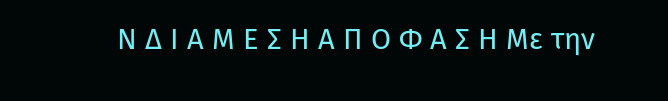Ν Δ Ι Α Μ Ε Σ Η Α Π Ο Φ Α Σ Η Με την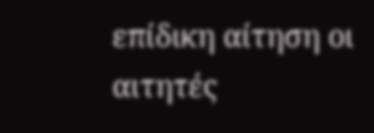επίδικη αίτηση οι αιτητές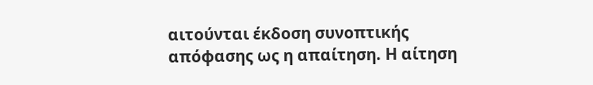αιτούνται έκδοση συνοπτικής απόφασης ως η απαίτηση. Η αίτηση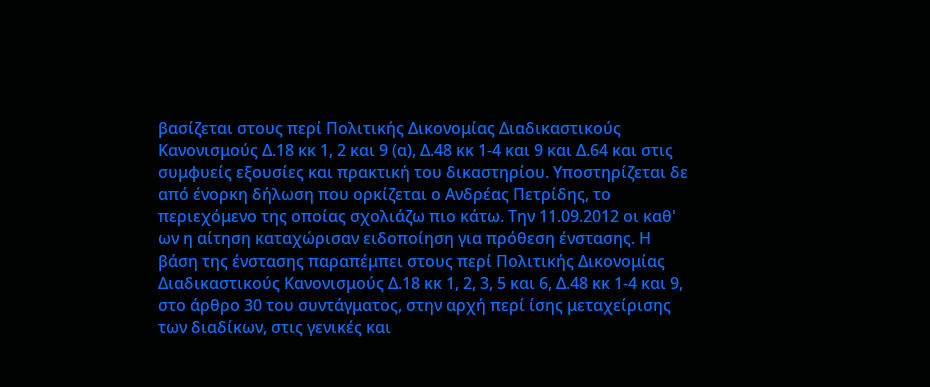βασίζεται στους περί Πολιτικής Δικονομίας Διαδικαστικούς Κανονισμούς Δ.18 κκ 1, 2 και 9 (α), Δ.48 κκ 1-4 και 9 και Δ.64 και στις συμφυείς εξουσίες και πρακτική του δικαστηρίου. Υποστηρίζεται δε από ένορκη δήλωση που ορκίζεται ο Ανδρέας Πετρίδης, το περιεχόμενο της οποίας σχολιάζω πιο κάτω. Την 11.09.2012 οι καθ' ων η αίτηση καταχώρισαν ειδοποίηση για πρόθεση ένστασης. Η βάση της ένστασης παραπέμπει στους περί Πολιτικής Δικονομίας Διαδικαστικούς Κανονισμούς Δ.18 κκ 1, 2, 3, 5 και 6, Δ.48 κκ 1-4 και 9, στο άρθρο 30 του συντάγματος, στην αρχή περί ίσης μεταχείρισης των διαδίκων, στις γενικές και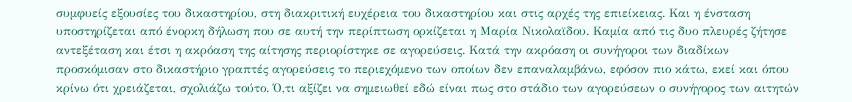συμφυείς εξουσίες του δικαστηρίου, στη διακριτική ευχέρεια του δικαστηρίου και στις αρχές της επιείκειας. Και η ένσταση υποστηρίζεται από ένορκη δήλωση που σε αυτή την περίπτωση ορκίζεται η Μαρία Νικολαϊδου. Καμία από τις δυο πλευρές ζήτησε αντεξέταση και έτσι η ακρόαση της αίτησης περιορίστηκε σε αγορεύσεις. Κατά την ακρόαση οι συνήγοροι των διαδίκων προσκόμισαν στο δικαστήριο γραπτές αγορεύσεις το περιεχόμενο των οποίων δεν επαναλαμβάνω, εφόσον πιο κάτω, εκεί και όπου κρίνω ότι χρειάζεται, σχολιάζω τούτο. Ό,τι αξίζει να σημειωθεί εδώ είναι πως στο στάδιο των αγορεύσεων ο συνήγορος των αιτητών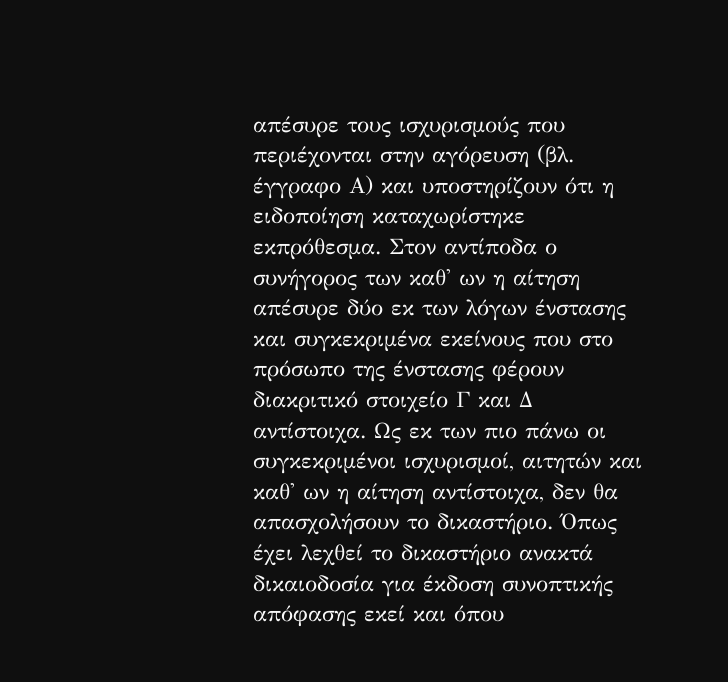απέσυρε τους ισχυρισμούς που περιέχονται στην αγόρευση (βλ. έγγραφο Α) και υποστηρίζουν ότι η ειδοποίηση καταχωρίστηκε εκπρόθεσμα. Στον αντίποδα ο συνήγορος των καθ' ων η αίτηση απέσυρε δύο εκ των λόγων ένστασης και συγκεκριμένα εκείνους που στο πρόσωπο της ένστασης φέρουν διακριτικό στοιχείο Γ και Δ αντίστοιχα. Ως εκ των πιο πάνω οι συγκεκριμένοι ισχυρισμοί, αιτητών και καθ' ων η αίτηση αντίστοιχα, δεν θα απασχολήσουν το δικαστήριο. Όπως έχει λεχθεί το δικαστήριο ανακτά δικαιοδοσία για έκδοση συνοπτικής απόφασης εκεί και όπου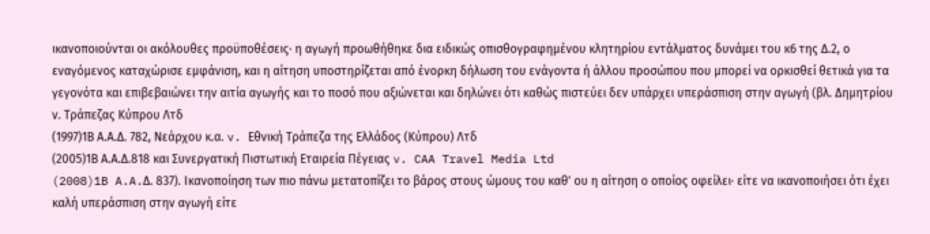ικανοποιούνται οι ακόλουθες προϋποθέσεις∙ η αγωγή προωθήθηκε δια ειδικώς οπισθογραφημένου κλητηρίου εντάλματος δυνάμει του κ6 της Δ.2, ο εναγόμενος καταχώρισε εμφάνιση, και η αίτηση υποστηρίζεται από ένορκη δήλωση του ενάγοντα ή άλλου προσώπου που μπορεί να ορκισθεί θετικά για τα γεγονότα και επιβεβαιώνει την αιτία αγωγής και το ποσό που αξιώνεται και δηλώνει ότι καθώς πιστεύει δεν υπάρχει υπεράσπιση στην αγωγή (βλ. Δημητρίου ν. Τράπεζας Κύπρου Λτδ
(1997)1Β Α.Α.Δ. 782, Νεάρχου κ.α. v. Εθνική Τράπεζα της Ελλάδος (Κύπρου) Λτδ
(2005)1Β Α.Α.Δ.818 και Συνεργατική Πιστωτική Εταιρεία Πέγειας v. CAA Travel Media Ltd
(2008)1B A.A.Δ. 837). Ικανοποίηση των πιο πάνω μετατοπίζει το βάρος στους ώμους του καθ' ου η αίτηση ο οποίος οφείλει∙ είτε να ικανοποιήσει ότι έχει καλή υπεράσπιση στην αγωγή είτε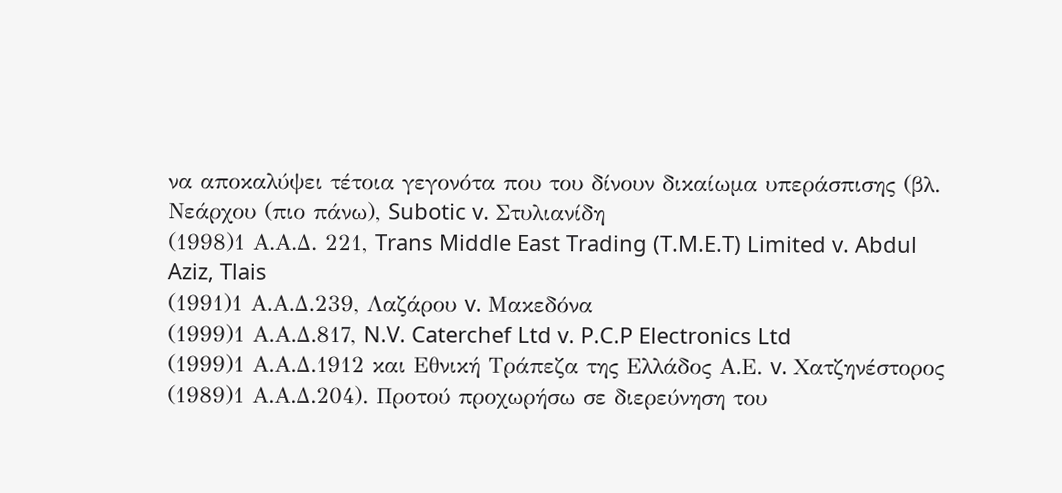να αποκαλύψει τέτοια γεγονότα που του δίνουν δικαίωμα υπεράσπισης (βλ. Νεάρχου (πιο πάνω), Subotic v. Στυλιανίδη
(1998)1 Α.Α.Δ. 221, Trans Middle East Trading (T.M.E.T) Limited v. Abdul Aziz, Tlais
(1991)1 Α.Α.Δ.239, Λαζάρου v. Μακεδόνα
(1999)1 Α.Α.Δ.817, N.V. Caterchef Ltd v. P.C.P Electronics Ltd
(1999)1 Α.Α.Δ.1912 και Εθνική Τράπεζα της Ελλάδος Α.Ε. v. Χατζηνέστορος
(1989)1 Α.Α.Δ.204). Προτού προχωρήσω σε διερεύνηση του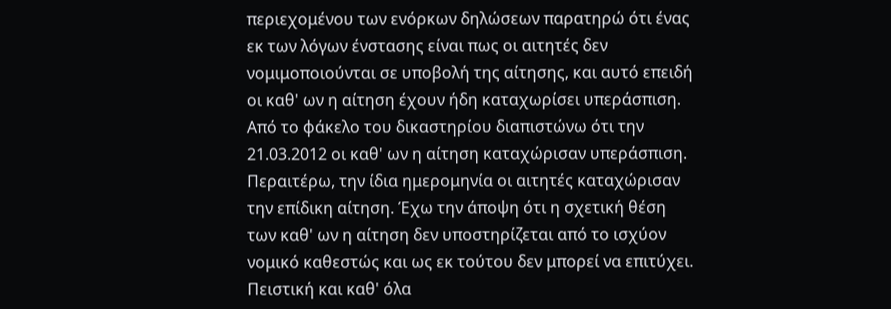περιεχομένου των ενόρκων δηλώσεων παρατηρώ ότι ένας εκ των λόγων ένστασης είναι πως οι αιτητές δεν νομιμοποιούνται σε υποβολή της αίτησης, και αυτό επειδή οι καθ' ων η αίτηση έχουν ήδη καταχωρίσει υπεράσπιση. Από το φάκελο του δικαστηρίου διαπιστώνω ότι την 21.03.2012 οι καθ' ων η αίτηση καταχώρισαν υπεράσπιση. Περαιτέρω, την ίδια ημερομηνία οι αιτητές καταχώρισαν την επίδικη αίτηση. Έχω την άποψη ότι η σχετική θέση των καθ' ων η αίτηση δεν υποστηρίζεται από το ισχύον νομικό καθεστώς και ως εκ τούτου δεν μπορεί να επιτύχει. Πειστική και καθ' όλα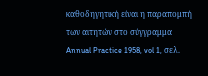καθοδηγητική είναι η παραπομπή των αιτητών στο σύγγραμμα Annual Practice 1958, vol 1, σελ.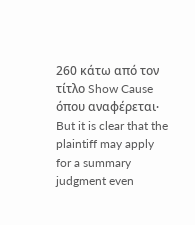260 κάτω από τον τίτλο Show Cause όπου αναφέρεται∙ But it is clear that the plaintiff may apply for a summary judgment even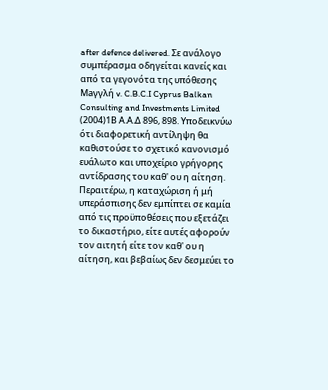after defence delivered. Σε ανάλογο συμπέρασμα οδηγείται κανείς και από τα γεγονότα της υπόθεσης Maγγλή v. C.B.C.I Cyprus Balkan Consulting and Investments Limited
(2004)1Β Α.Α.Δ 896, 898. Υποδεικνύω ότι διαφορετική αντίληψη θα καθιστούσε το σχετικό κανονισμό ευάλωτο και υποχείριο γρήγορης αντίδρασης του καθ' ου η αίτηση. Περαιτέρω, η καταχώριση ή μή υπεράσπισης δεν εμπίπτει σε καμία από τις προϋποθέσεις που εξετάζει το δικαστήριο, είτε αυτές αφορούν τον αιτητή είτε τον καθ' ου η αίτηση, και βεβαίως δεν δεσμεύει το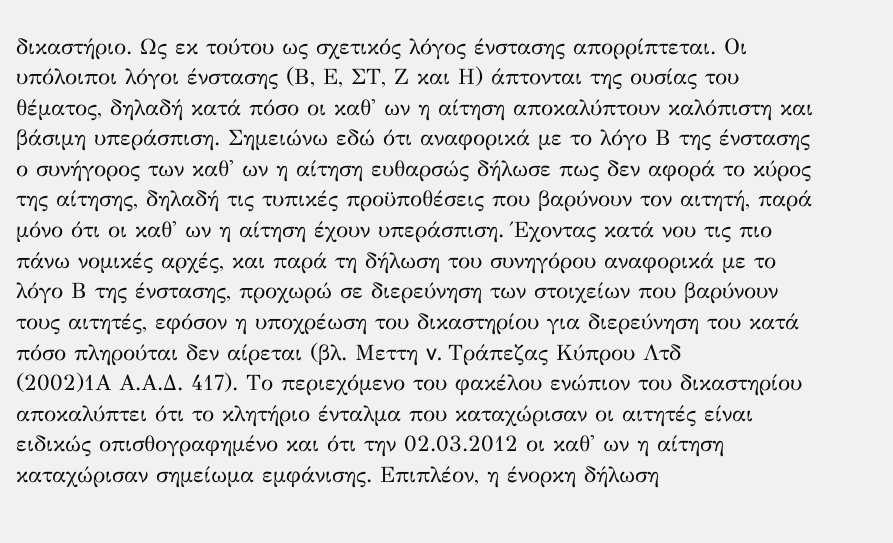δικαστήριο. Ως εκ τούτου ως σχετικός λόγος ένστασης απορρίπτεται. Οι υπόλοιποι λόγοι ένστασης (Β, Ε, ΣΤ, Ζ και Η) άπτονται της ουσίας του θέματος, δηλαδή κατά πόσο οι καθ' ων η αίτηση αποκαλύπτουν καλόπιστη και βάσιμη υπεράσπιση. Σημειώνω εδώ ότι αναφορικά με το λόγο Β της ένστασης ο συνήγορος των καθ' ων η αίτηση ευθαρσώς δήλωσε πως δεν αφορά το κύρος της αίτησης, δηλαδή τις τυπικές προϋποθέσεις που βαρύνουν τον αιτητή, παρά μόνο ότι οι καθ' ων η αίτηση έχουν υπεράσπιση. Έχοντας κατά νου τις πιο πάνω νομικές αρχές, και παρά τη δήλωση του συνηγόρου αναφορικά με το λόγο Β της ένστασης, προχωρώ σε διερεύνηση των στοιχείων που βαρύνουν τους αιτητές, εφόσον η υποχρέωση του δικαστηρίου για διερεύνηση του κατά πόσο πληρούται δεν αίρεται (βλ. Μεττη v. Τράπεζας Κύπρου Λτδ
(2002)1Α Α.Α.Δ. 417). Το περιεχόμενο του φακέλου ενώπιον του δικαστηρίου αποκαλύπτει ότι το κλητήριο ένταλμα που καταχώρισαν οι αιτητές είναι ειδικώς οπισθογραφημένο και ότι την 02.03.2012 οι καθ' ων η αίτηση καταχώρισαν σημείωμα εμφάνισης. Επιπλέον, η ένορκη δήλωση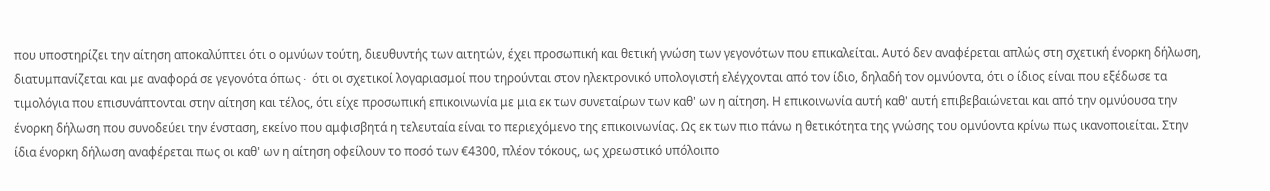που υποστηρίζει την αίτηση αποκαλύπτει ότι ο ομνύων τούτη, διευθυντής των αιτητών, έχει προσωπική και θετική γνώση των γεγονότων που επικαλείται. Αυτό δεν αναφέρεται απλώς στη σχετική ένορκη δήλωση, διατυμπανίζεται και με αναφορά σε γεγονότα όπως∙ ότι οι σχετικοί λογαριασμοί που τηρούνται στον ηλεκτρονικό υπολογιστή ελέγχονται από τον ίδιο, δηλαδή τον ομνύοντα, ότι ο ίδιος είναι που εξέδωσε τα τιμολόγια που επισυνάπτονται στην αίτηση και τέλος, ότι είχε προσωπική επικοινωνία με μια εκ των συνεταίρων των καθ' ων η αίτηση. Η επικοινωνία αυτή καθ' αυτή επιβεβαιώνεται και από την ομνύουσα την ένορκη δήλωση που συνοδεύει την ένσταση, εκείνο που αμφισβητά η τελευταία είναι το περιεχόμενο της επικοινωνίας. Ως εκ των πιο πάνω η θετικότητα της γνώσης του ομνύοντα κρίνω πως ικανοποιείται. Στην ίδια ένορκη δήλωση αναφέρεται πως οι καθ' ων η αίτηση οφείλουν το ποσό των €4300, πλέον τόκους, ως χρεωστικό υπόλοιπο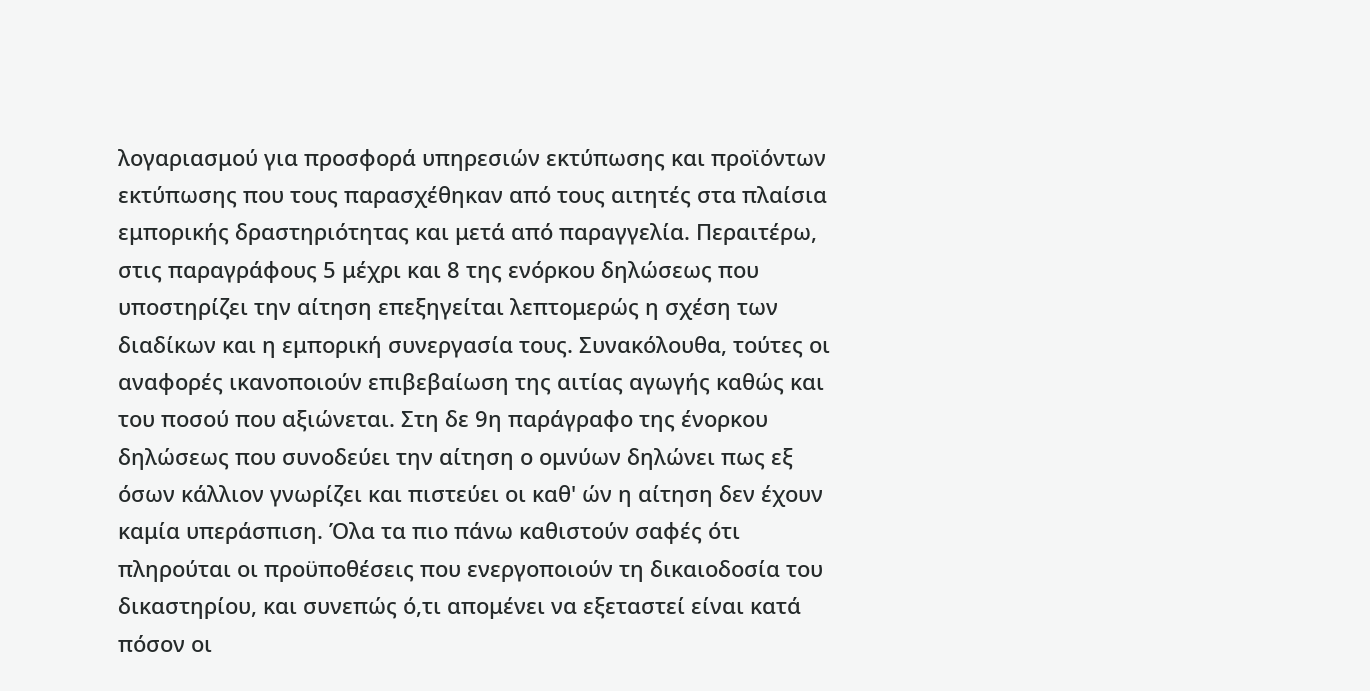λογαριασμού για προσφορά υπηρεσιών εκτύπωσης και προϊόντων εκτύπωσης που τους παρασχέθηκαν από τους αιτητές στα πλαίσια εμπορικής δραστηριότητας και μετά από παραγγελία. Περαιτέρω, στις παραγράφους 5 μέχρι και 8 της ενόρκου δηλώσεως που υποστηρίζει την αίτηση επεξηγείται λεπτομερώς η σχέση των διαδίκων και η εμπορική συνεργασία τους. Συνακόλουθα, τούτες οι αναφορές ικανοποιούν επιβεβαίωση της αιτίας αγωγής καθώς και του ποσού που αξιώνεται. Στη δε 9η παράγραφο της ένορκου δηλώσεως που συνοδεύει την αίτηση ο ομνύων δηλώνει πως εξ όσων κάλλιον γνωρίζει και πιστεύει οι καθ' ών η αίτηση δεν έχουν καμία υπεράσπιση. Όλα τα πιο πάνω καθιστούν σαφές ότι πληρούται οι προϋποθέσεις που ενεργοποιούν τη δικαιοδοσία του δικαστηρίου, και συνεπώς ό,τι απομένει να εξεταστεί είναι κατά πόσον οι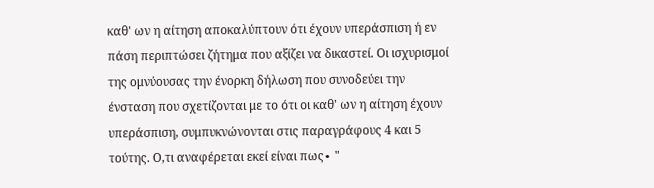καθ' ων η αίτηση αποκαλύπτουν ότι έχουν υπεράσπιση ή εν πάση περιπτώσει ζήτημα που αξίζει να δικαστεί. Οι ισχυρισμοί της ομνύουσας την ένορκη δήλωση που συνοδεύει την ένσταση που σχετίζονται με το ότι οι καθ' ων η αίτηση έχουν υπεράσπιση, συμπυκνώνονται στις παραγράφους 4 και 5 τούτης. Ο,τι αναφέρεται εκεί είναι πως∙ "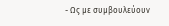- Ως με συμβουλεύουν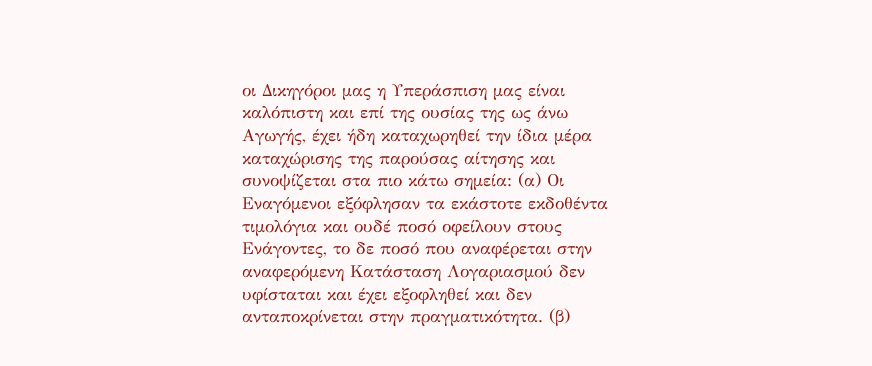οι Δικηγόροι μας η Υπεράσπιση μας είναι καλόπιστη και επί της ουσίας της ως άνω Αγωγής, έχει ήδη καταχωρηθεί την ίδια μέρα καταχώρισης της παρούσας αίτησης και συνοψίζεται στα πιο κάτω σημεία: (α) Οι Εναγόμενοι εξόφλησαν τα εκάστοτε εκδοθέντα τιμολόγια και ουδέ ποσό οφείλουν στους Ενάγοντες, το δε ποσό που αναφέρεται στην αναφερόμενη Κατάσταση Λογαριασμού δεν υφίσταται και έχει εξοφληθεί και δεν ανταποκρίνεται στην πραγματικότητα. (β)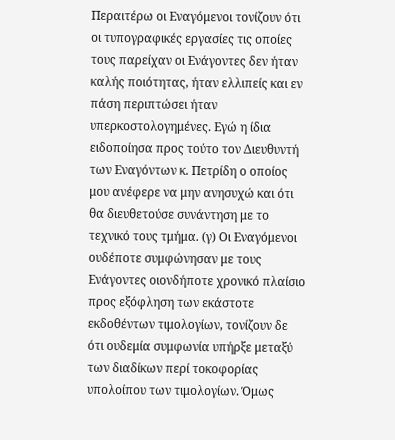Περαιτέρω οι Εναγόμενοι τονίζουν ότι οι τυπογραφικές εργασίες τις οποίες τους παρείχαν οι Ενάγοντες δεν ήταν καλής ποιότητας, ήταν ελλιπείς και εν πάση περιπτώσει ήταν υπερκοστολογημένες. Εγώ η ίδια ειδοποίησα προς τούτο τον Διευθυντή των Εναγόντων κ. Πετρίδη ο οποίος μου ανέφερε να μην ανησυχώ και ότι θα διευθετούσε συνάντηση με το τεχνικό τους τμήμα. (γ) Οι Εναγόμενοι ουδέποτε συμφώνησαν με τους Ενάγοντες οιονδήποτε χρονικό πλαίσιο προς εξόφληση των εκάστοτε εκδοθέντων τιμολογίων, τονίζουν δε ότι ουδεμία συμφωνία υπήρξε μεταξύ των διαδίκων περί τοκοφορίας υπολοίπου των τιμολογίων. Όμως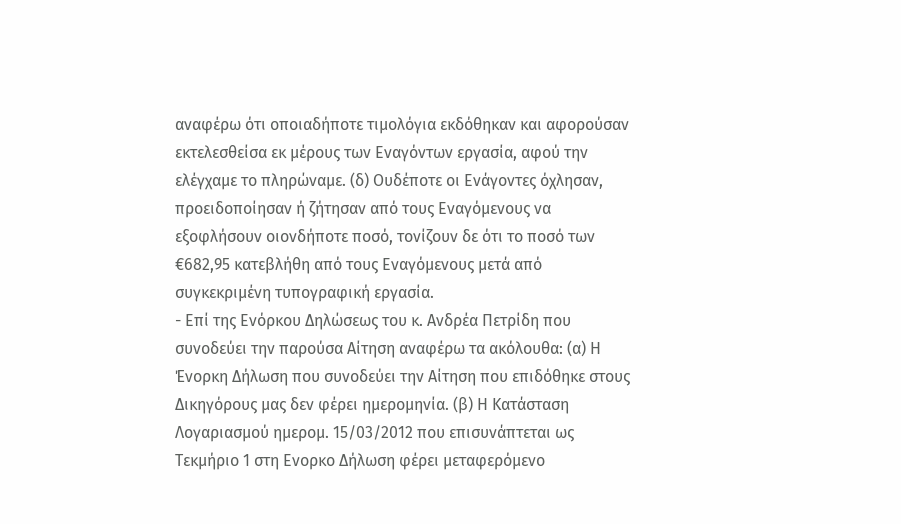αναφέρω ότι οποιαδήποτε τιμολόγια εκδόθηκαν και αφορούσαν εκτελεσθείσα εκ μέρους των Εναγόντων εργασία, αφού την ελέγχαμε το πληρώναμε. (δ) Ουδέποτε οι Ενάγοντες όχλησαν, προειδοποίησαν ή ζήτησαν από τους Εναγόμενους να εξοφλήσουν οιονδήποτε ποσό, τονίζουν δε ότι το ποσό των €682,95 κατεβλήθη από τους Εναγόμενους μετά από συγκεκριμένη τυπογραφική εργασία.
- Επί της Ενόρκου Δηλώσεως του κ. Ανδρέα Πετρίδη που συνοδεύει την παρούσα Αίτηση αναφέρω τα ακόλουθα: (α) Η Ένορκη Δήλωση που συνοδεύει την Αίτηση που επιδόθηκε στους Δικηγόρους μας δεν φέρει ημερομηνία. (β) Η Κατάσταση Λογαριασμού ημερομ. 15/03/2012 που επισυνάπτεται ως Τεκμήριο 1 στη Ενορκο Δήλωση φέρει μεταφερόμενο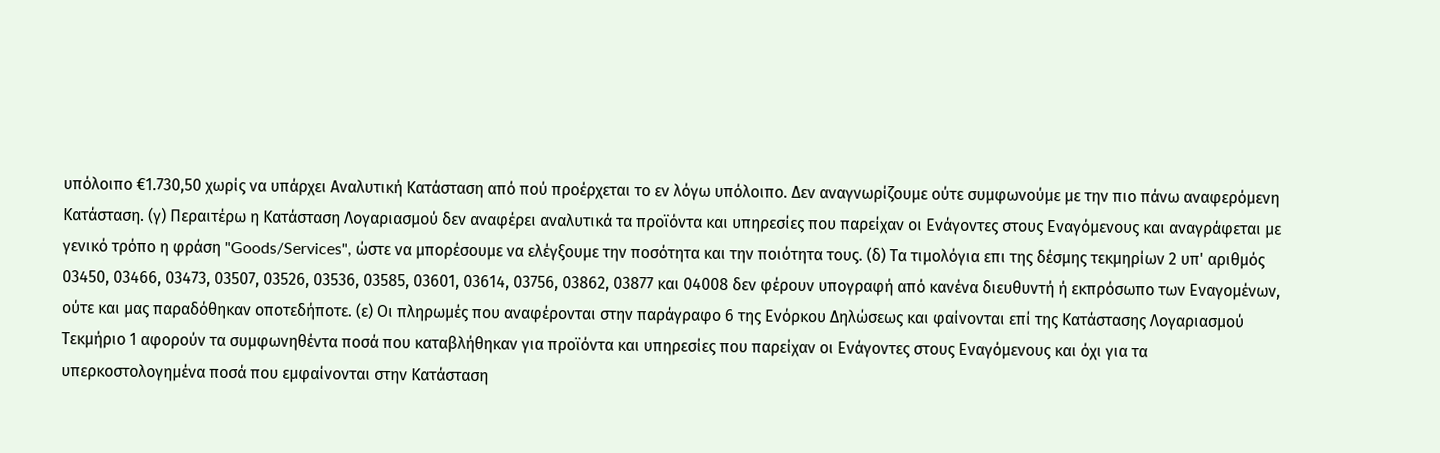υπόλοιπο €1.730,50 χωρίς να υπάρχει Αναλυτική Κατάσταση από πού προέρχεται το εν λόγω υπόλοιπο. Δεν αναγνωρίζουμε ούτε συμφωνούμε με την πιο πάνω αναφερόμενη Κατάσταση. (γ) Περαιτέρω η Κατάσταση Λογαριασμού δεν αναφέρει αναλυτικά τα προϊόντα και υπηρεσίες που παρείχαν οι Ενάγοντες στους Εναγόμενους και αναγράφεται με γενικό τρόπο η φράση "Goods/Services", ώστε να μπορέσουμε να ελέγξουμε την ποσότητα και την ποιότητα τους. (δ) Τα τιμολόγια επι της δέσμης τεκμηρίων 2 υπ' αριθμός 03450, 03466, 03473, 03507, 03526, 03536, 03585, 03601, 03614, 03756, 03862, 03877 και 04008 δεν φέρουν υπογραφή από κανένα διευθυντή ή εκπρόσωπο των Εναγομένων, ούτε και μας παραδόθηκαν οποτεδήποτε. (ε) Οι πληρωμές που αναφέρονται στην παράγραφο 6 της Ενόρκου Δηλώσεως και φαίνονται επί της Κατάστασης Λογαριασμού Τεκμήριο 1 αφορούν τα συμφωνηθέντα ποσά που καταβλήθηκαν για προϊόντα και υπηρεσίες που παρείχαν οι Ενάγοντες στους Εναγόμενους και όχι για τα υπερκοστολογημένα ποσά που εμφαίνονται στην Κατάσταση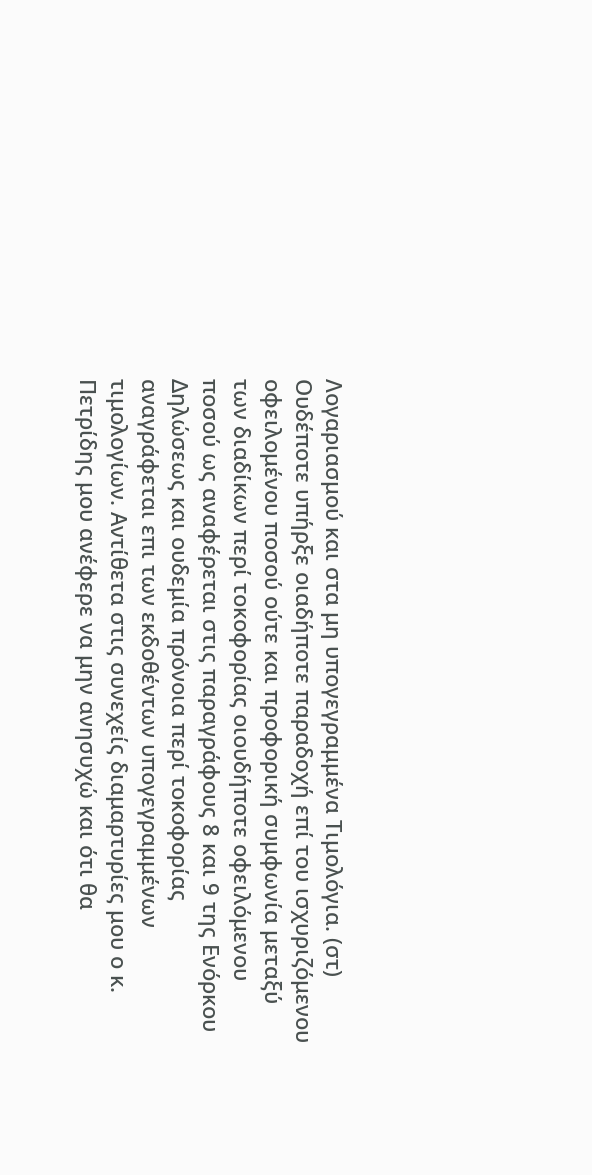Λογαριασμού και στα μη υπογεγραμμένα Τιμολόγια. (στ) Ουδέποτε υπήρξε οιαδήποτε παραδοχή επί του ισχυριζόμενου οφειλομένου ποσού ούτε και προφορική συμφωνία μεταξύ των διαδίκων περί τοκοφορίας οιουδήποτε οφειλόμενου ποσού ως αναφέρεται στις παραγράφους 8 και 9 της Ενόρκου Δηλώσεως και ουδεμία πρόνοια περί τοκοφορίας αναγράφεται επι των εκδοθέντων υπογεγραμμένων τιμολογίων. Αντίθετα στις συνεχείς διαμαρτυρίες μου ο κ. Πετρίδης μου ανέφερε να μην ανησυχώ και ότι θα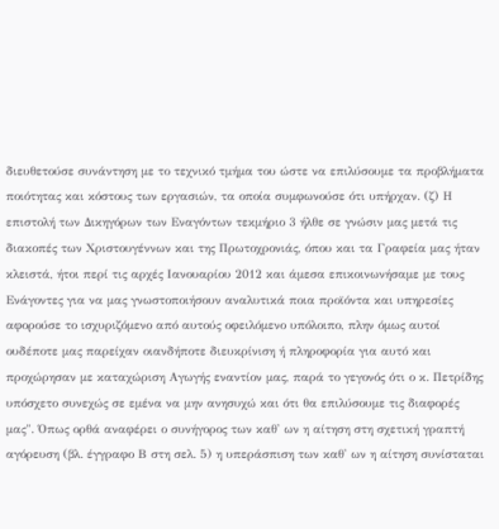διευθετούσε συνάντηση με το τεχνικό τμήμα του ώστε να επιλύσουμε τα προβλήματα ποιότητας και κόστους των εργασιών, τα οποία συμφωνούσε ότι υπήρχαν. (ζ) Η επιστολή των Δικηγόρων των Εναγόντων τεκμήριο 3 ήλθε σε γνώσιν μας μετά τις διακοπές των Χριστουγέννων και της Πρωτοχρονιάς, όπου και τα Γραφεία μας ήταν κλειστά, ήτοι περί τις αρχές Ιανουαρίου 2012 και άμεσα επικοινωνήσαμε με τους Ενάγοντες για να μας γνωστοποιήσουν αναλυτικά ποια προϊόντα και υπηρεσίες αφορούσε το ισχυριζόμενο από αυτούς οφειλόμενο υπόλοιπο, πλην όμως αυτοί ουδέποτε μας παρείχαν οιανδήποτε διευκρίνιση ή πληροφορία για αυτό και προχώρησαν με καταχώριση Αγωγής εναντίον μας, παρά το γεγονός ότι ο κ. Πετρίδης υπόσχετο συνεχώς σε εμένα να μην ανησυχώ και ότι θα επιλύσουμε τις διαφορές μας". Όπως ορθά αναφέρει ο συνήγορος των καθ' ων η αίτηση στη σχετική γραπτή αγόρευση (βλ. έγγραφο Β στη σελ. 5) η υπεράσπιση των καθ' ων η αίτηση συνίσταται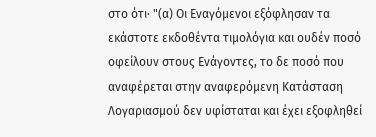στο ότι∙ "(α) Οι Εναγόμενοι εξόφλησαν τα εκάστοτε εκδοθέντα τιμολόγια και ουδέν ποσό οφείλουν στους Ενάγοντες, το δε ποσό που αναφέρεται στην αναφερόμενη Κατάσταση Λογαριασμού δεν υφίσταται και έχει εξοφληθεί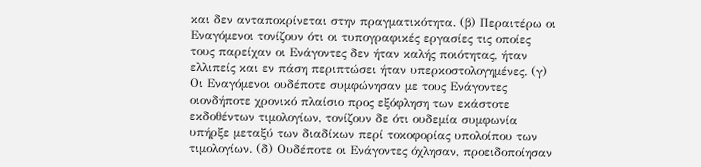και δεν ανταποκρίνεται στην πραγματικότητα. (β) Περαιτέρω οι Εναγόμενοι τονίζουν ότι οι τυπογραφικές εργασίες τις οποίες τους παρείχαν οι Ενάγοντες δεν ήταν καλής ποιότητας, ήταν ελλιπείς και εν πάση περιπτώσει ήταν υπερκοστολογημένες. (γ) Οι Εναγόμενοι ουδέποτε συμφώνησαν με τους Ενάγοντες οιονδήποτε χρονικό πλαίσιο προς εξόφληση των εκάστοτε εκδοθέντων τιμολογίων, τονίζουν δε ότι ουδεμία συμφωνία υπήρξε μεταξύ των διαδίκων περί τοκοφορίας υπολοίπου των τιμολογίων. (δ) Ουδέποτε οι Ενάγοντες όχλησαν, προειδοποίησαν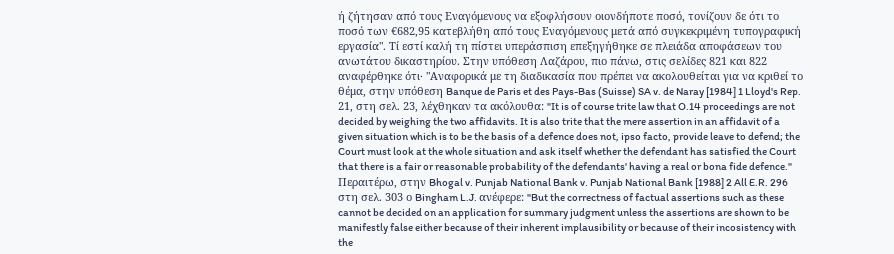ή ζήτησαν από τους Εναγόμενους να εξοφλήσουν οιονδήποτε ποσό, τονίζουν δε ότι το ποσό των €682,95 κατεβλήθη από τους Εναγόμενους μετά από συγκεκριμένη τυπογραφική εργασία". Τί εστί καλή τη πίστει υπεράσπιση επεξηγήθηκε σε πλειάδα αποφάσεων του ανωτάτου δικαστηρίου. Στην υπόθεση Λαζάρου, πιο πάνω, στις σελίδες 821 και 822 αναφέρθηκε ότι∙ "Αναφορικά με τη διαδικασία που πρέπει να ακολουθείται για να κριθεί το θέμα, στην υπόθεση Banque de Paris et des Pays-Bas (Suisse) SA v. de Naray [1984] 1 Lloyd's Rep. 21, στη σελ. 23, λέχθηκαν τα ακόλουθα: "It is of course trite law that O.14 proceedings are not decided by weighing the two affidavits. It is also trite that the mere assertion in an affidavit of a given situation which is to be the basis of a defence does not, ipso facto, provide leave to defend; the Court must look at the whole situation and ask itself whether the defendant has satisfied the Court that there is a fair or reasonable probability of the defendants' having a real or bona fide defence." Περαιτέρω, στην Bhogal v. Punjab National Bank v. Punjab National Bank [1988] 2 All E.R. 296 στη σελ. 303 ο Bingham L.J. ανέφερε: "But the correctness of factual assertions such as these cannot be decided on an application for summary judgment unless the assertions are shown to be manifestly false either because of their inherent implausibility or because of their incosistency with the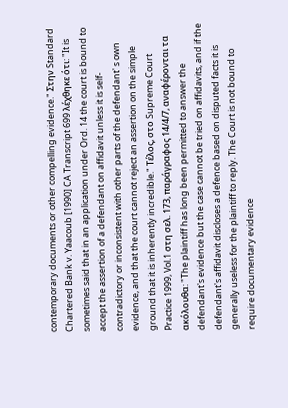contemporary documents or other compelling evidence." Στην Standard Chartered Bank v. Yaacoub [1990] CA Transcript 699 λέχθηκε ότι: "It is sometimes said that in an application under Ord. 14 the court is bound to accept the assertion of a defendant on affidavit unless it is self-contradictory or inconsistent with other parts of the defendant' s own evidence, and that the court cannot reject an assertion on the simple ground that it is inherently incredible." Τέλος, στο Supreme Court Practice 1999, Vol.1 στη σελ. 173, παράγραφος 14/4/7, αναφέρονται τα ακόλουθα: "The plaintiff has long been permitted to answer the defendant's evidence but the case cannot be tried on affidavits, and if the defendant's affidavit discloses a defence based on disputed facts it is generally useless for the plaintiff to reply. The Court is not bound to require documentary evidence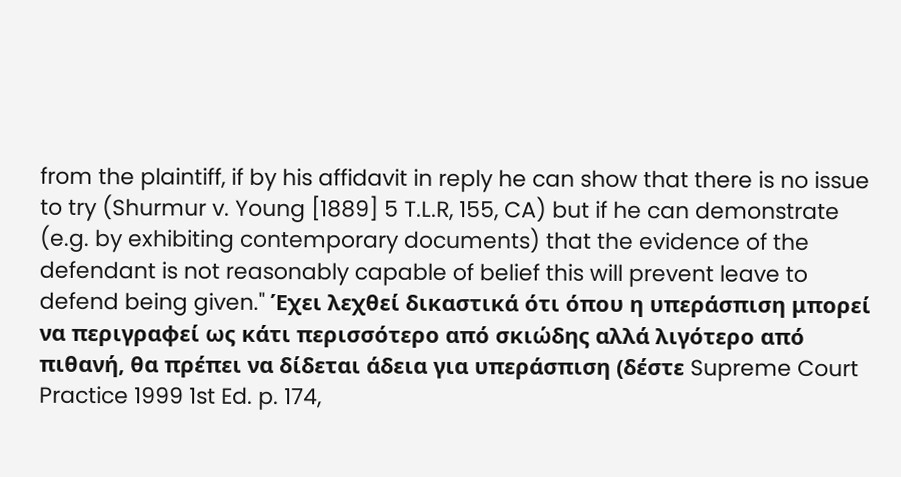from the plaintiff, if by his affidavit in reply he can show that there is no issue to try (Shurmur v. Young [1889] 5 T.L.R, 155, CA) but if he can demonstrate (e.g. by exhibiting contemporary documents) that the evidence of the defendant is not reasonably capable of belief this will prevent leave to defend being given." Έχει λεχθεί δικαστικά ότι όπου η υπεράσπιση μπορεί να περιγραφεί ως κάτι περισσότερο από σκιώδης αλλά λιγότερο από πιθανή, θα πρέπει να δίδεται άδεια για υπεράσπιση (δέστε Supreme Court Practice 1999 1st Ed. p. 174,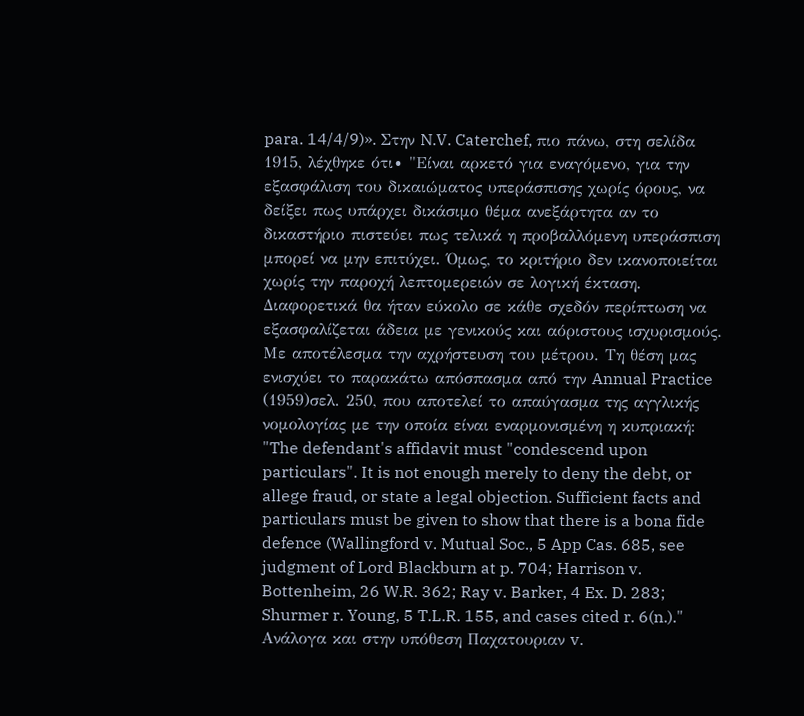para. 14/4/9)». Στην N.V. Caterchef, πιο πάνω, στη σελίδα 1915, λέχθηκε ότι∙ "Είναι αρκετό για εναγόμενο, για την εξασφάλιση του δικαιώματος υπεράσπισης χωρίς όρους, να δείξει πως υπάρχει δικάσιμο θέμα ανεξάρτητα αν το δικαστήριο πιστεύει πως τελικά η προβαλλόμενη υπεράσπιση μπορεί να μην επιτύχει. Όμως, το κριτήριο δεν ικανοποιείται χωρίς την παροχή λεπτομερειών σε λογική έκταση. Διαφορετικά θα ήταν εύκολο σε κάθε σχεδόν περίπτωση να εξασφαλίζεται άδεια με γενικούς και αόριστους ισχυρισμούς. Με αποτέλεσμα την αχρήστευση του μέτρου. Τη θέση μας ενισχύει το παρακάτω απόσπασμα από την Annual Practice
(1959)σελ. 250, που αποτελεί το απαύγασμα της αγγλικής νομολογίας με την οποία είναι εναρμονισμένη η κυπριακή: "The defendant's affidavit must "condescend upon particulars". It is not enough merely to deny the debt, or allege fraud, or state a legal objection. Sufficient facts and particulars must be given to show that there is a bona fide defence (Wallingford v. Mutual Soc., 5 App Cas. 685, see judgment of Lord Blackburn at p. 704; Harrison v. Bottenheim, 26 W.R. 362; Ray v. Barker, 4 Ex. D. 283; Shurmer r. Young, 5 T.L.R. 155, and cases cited r. 6(n.)." Ανάλογα και στην υπόθεση Παχατουριαν v.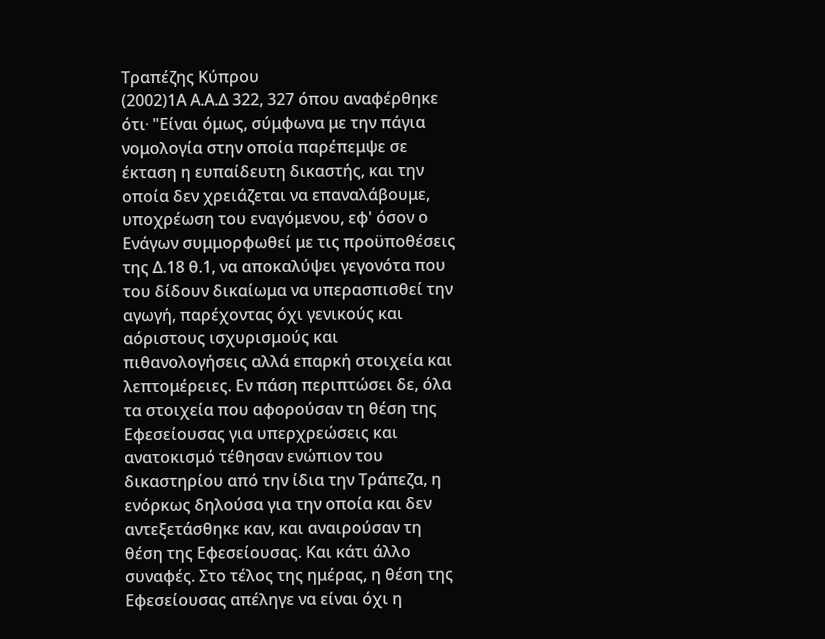Τραπέζης Κύπρου
(2002)1Α Α.Α.Δ 322, 327 όπου αναφέρθηκε ότι∙ "Είναι όμως, σύμφωνα με την πάγια νομολογία στην οποία παρέπεμψε σε έκταση η ευπαίδευτη δικαστής, και την οποία δεν χρειάζεται να επαναλάβουμε, υποχρέωση του εναγόμενου, εφ' όσον ο Ενάγων συμμορφωθεί με τις προϋποθέσεις της Δ.18 θ.1, να αποκαλύψει γεγονότα που του δίδουν δικαίωμα να υπερασπισθεί την αγωγή, παρέχοντας όχι γενικούς και αόριστους ισχυρισμούς και πιθανολογήσεις αλλά επαρκή στοιχεία και λεπτομέρειες. Εν πάση περιπτώσει δε, όλα τα στοιχεία που αφορούσαν τη θέση της Εφεσείουσας για υπερχρεώσεις και ανατοκισμό τέθησαν ενώπιον του δικαστηρίου από την ίδια την Τράπεζα, η ενόρκως δηλούσα για την οποία και δεν αντεξετάσθηκε καν, και αναιρούσαν τη θέση της Εφεσείουσας. Και κάτι άλλο συναφές. Στο τέλος της ημέρας, η θέση της Εφεσείουσας απέληγε να είναι όχι η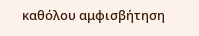καθόλου αμφισβήτηση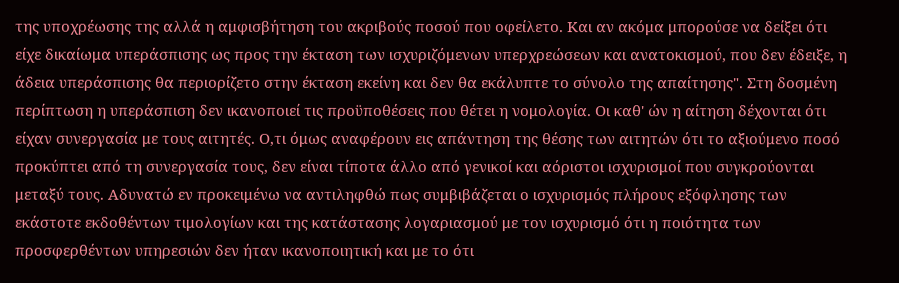της υποχρέωσης της αλλά η αμφισβήτηση του ακριβούς ποσού που οφείλετο. Και αν ακόμα μπορούσε να δείξει ότι είχε δικαίωμα υπεράσπισης ως προς την έκταση των ισχυριζόμενων υπερχρεώσεων και ανατοκισμού, που δεν έδειξε, η άδεια υπεράσπισης θα περιορίζετο στην έκταση εκείνη και δεν θα εκάλυπτε το σύνολο της απαίτησης". Στη δοσμένη περίπτωση η υπεράσπιση δεν ικανοποιεί τις προϋποθέσεις που θέτει η νομολογία. Οι καθ' ών η αίτηση δέχονται ότι είχαν συνεργασία με τους αιτητές. Ο,τι όμως αναφέρουν εις απάντηση της θέσης των αιτητών ότι το αξιούμενο ποσό προκύπτει από τη συνεργασία τους, δεν είναι τίποτα άλλο από γενικοί και αόριστοι ισχυρισμοί που συγκρούονται μεταξύ τους. Αδυνατώ εν προκειμένω να αντιληφθώ πως συμβιβάζεται ο ισχυρισμός πλήρους εξόφλησης των εκάστοτε εκδοθέντων τιμολογίων και της κατάστασης λογαριασμού με τον ισχυρισμό ότι η ποιότητα των προσφερθέντων υπηρεσιών δεν ήταν ικανοποιητική και με το ότι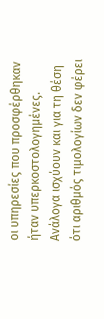οι υπηρεσίες που προσφέρθηκαν ήταν υπερκοστολογημένες. Ανάλογα ισχύουν και για τη θέση ότι αριθμός τιμολογίων δεν φέρει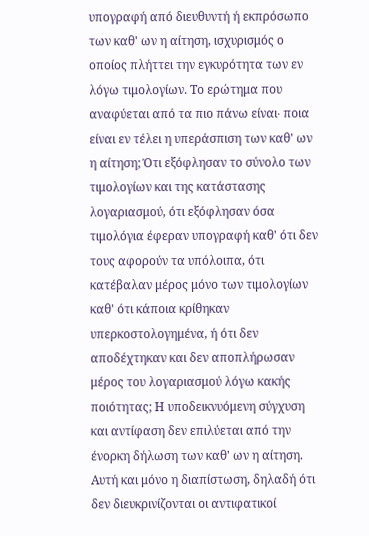υπογραφή από διευθυντή ή εκπρόσωπο των καθ' ων η αίτηση, ισχυρισμός ο οποίος πλήττει την εγκυρότητα των εν λόγω τιμολογίων. Το ερώτημα που αναφύεται από τα πιο πάνω είναι∙ ποια είναι εν τέλει η υπεράσπιση των καθ' ων η αίτηση; Ότι εξόφλησαν το σύνολο των τιμολογίων και της κατάστασης λογαριασμού, ότι εξόφλησαν όσα τιμολόγια έφεραν υπογραφή καθ' ότι δεν τους αφορούν τα υπόλοιπα, ότι κατέβαλαν μέρος μόνο των τιμολογίων καθ' ότι κάποια κρίθηκαν υπερκοστολογημένα, ή ότι δεν αποδέχτηκαν και δεν αποπλήρωσαν μέρος του λογαριασμού λόγω κακής ποιότητας; Η υποδεικνυόμενη σύγχυση και αντίφαση δεν επιλύεται από την ένορκη δήλωση των καθ' ων η αίτηση. Αυτή και μόνο η διαπίστωση, δηλαδή ότι δεν διευκρινίζονται οι αντιφατικοί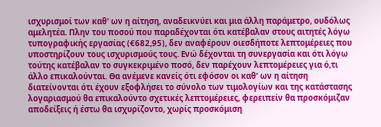ισχυρισμοί των καθ' ων η αίτηση, αναδεικνύει και μια άλλη παράμετρο, ουδόλως αμελητέα. Πλην του ποσού που παραδέχονται ότι κατέβαλαν στους αιτητές λόγω τυπογραφικής εργασίας (€682,95), δεν αναφέρουν οιεσδήποτε λεπτομέρειες που υποστηρίζουν τους ισχυρισμούς τους. Ενώ δέχονται τη συνεργασία και ότι λόγω τούτης κατέβαλαν το συγκεκριμένο ποσό, δεν παρέχουν λεπτομέρειες για ό,τι άλλο επικαλούνται. Θα ανέμενε κανείς ότι εφόσον οι καθ' ων η αίτηση διατείνονται ότι έχουν εξοφλήσει το σύνολο των τιμολογίων και της κατάστασης λογαριασμού θα επικαλούντο σχετικές λεπτομέρειες, φερειπείν θα προσκόμιζαν αποδείξεις ή έστω θα ισχυρίζοντο, χωρίς προσκόμιση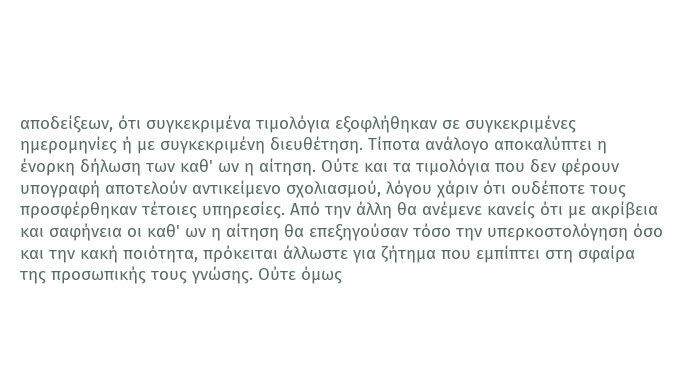αποδείξεων, ότι συγκεκριμένα τιμολόγια εξοφλήθηκαν σε συγκεκριμένες ημερομηνίες ή με συγκεκριμένη διευθέτηση. Τίποτα ανάλογο αποκαλύπτει η ένορκη δήλωση των καθ' ων η αίτηση. Ούτε και τα τιμολόγια που δεν φέρουν υπογραφή αποτελούν αντικείμενο σχολιασμού, λόγου χάριν ότι ουδέποτε τους προσφέρθηκαν τέτοιες υπηρεσίες. Από την άλλη θα ανέμενε κανείς ότι με ακρίβεια και σαφήνεια οι καθ' ων η αίτηση θα επεξηγούσαν τόσο την υπερκοστολόγηση όσο και την κακή ποιότητα, πρόκειται άλλωστε για ζήτημα που εμπίπτει στη σφαίρα της προσωπικής τους γνώσης. Ούτε όμως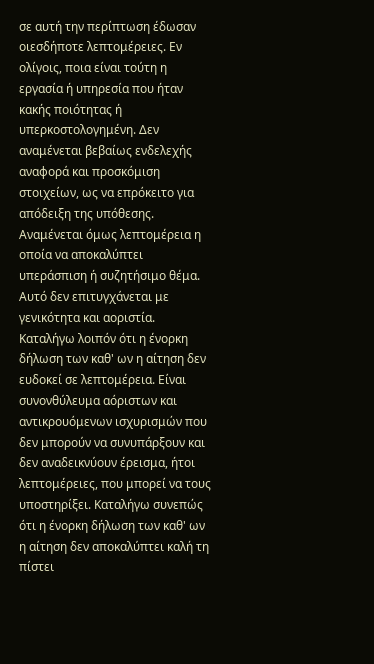σε αυτή την περίπτωση έδωσαν οιεσδήποτε λεπτομέρειες. Εν ολίγοις, ποια είναι τούτη η εργασία ή υπηρεσία που ήταν κακής ποιότητας ή υπερκοστολογημένη. Δεν αναμένεται βεβαίως ενδελεχής αναφορά και προσκόμιση στοιχείων, ως να επρόκειτο για απόδειξη της υπόθεσης. Αναμένεται όμως λεπτομέρεια η οποία να αποκαλύπτει υπεράσπιση ή συζητήσιμο θέμα. Αυτό δεν επιτυγχάνεται με γενικότητα και αοριστία. Καταλήγω λοιπόν ότι η ένορκη δήλωση των καθ' ων η αίτηση δεν ευδοκεί σε λεπτομέρεια. Είναι συνονθύλευμα αόριστων και αντικρουόμενων ισχυρισμών που δεν μπορούν να συνυπάρξουν και δεν αναδεικνύουν έρεισμα, ήτοι λεπτομέρειες, που μπορεί να τους υποστηρίξει. Καταλήγω συνεπώς ότι η ένορκη δήλωση των καθ' ων η αίτηση δεν αποκαλύπτει καλή τη πίστει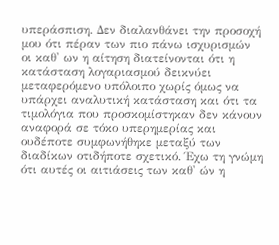υπεράσπιση. Δεν διαλανθάνει την προσοχή μου ότι πέραν των πιο πάνω ισχυρισμών οι καθ' ων η αίτηση διατείνονται ότι η κατάσταση λογαριασμού δεικνύει μεταφερόμενο υπόλοιπο χωρίς όμως να υπάρχει αναλυτική κατάσταση και ότι τα τιμολόγια που προσκομίστηκαν δεν κάνουν αναφορά σε τόκο υπερημερίας και ουδέποτε συμφωνήθηκε μεταξύ των διαδίκων οτιδήποτε σχετικό. Έχω τη γνώμη ότι αυτές οι αιτιάσεις των καθ' ών η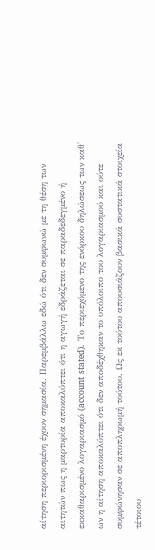αίτηση περιορισμένη έχουν σημασία. Παρεμβάλλω εδώ ότι δεν συμφωνώ με τη θέση των αιτητών πως η μαρτυρία αποκαλύπτει ότι η αγωγή εδράζεται σε παραδεδεγμένο ή εκκαθαρισμένο λογαριασμό (account stated). Το περιεχόμενο της ενόρκου δηλώσεως των καθ' ων η αίτηση αποκαλύπτει ότι δεν αποδέχθηκαν το υπόλοιπο του λογαριασμού και ούτε συμφώνησαν σε αποπληρωμή τούτου. Ως εκ τούτου απουσιάζουν βασικά συστατικά στοιχεία τέτοιου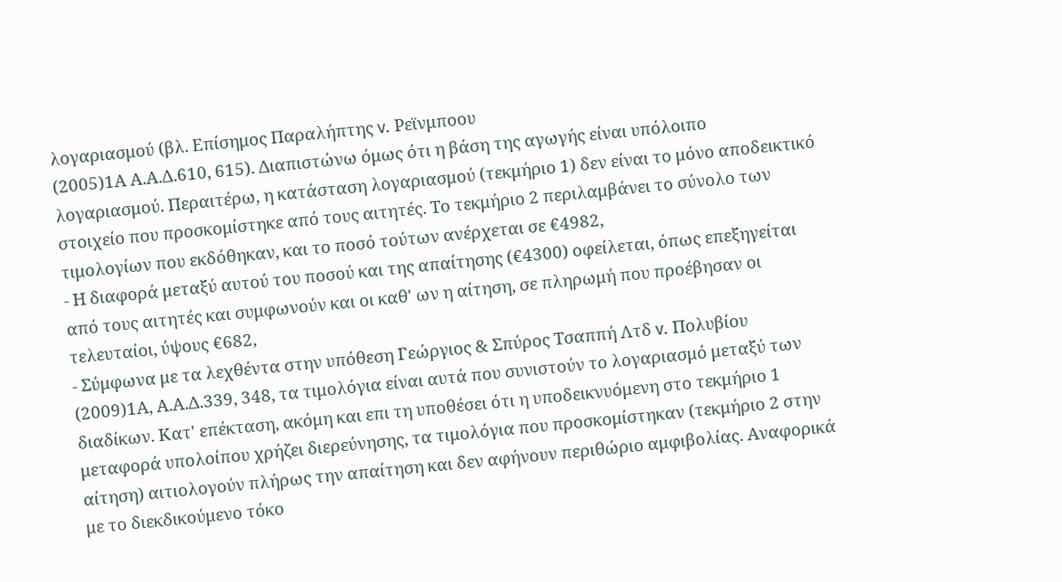λογαριασμού (βλ. Επίσημος Παραλήπτης v. Ρεϊνμποου
(2005)1Α Α.Α.Δ.610, 615). Διαπιστώνω όμως ότι η βάση της αγωγής είναι υπόλοιπο λογαριασμού. Περαιτέρω, η κατάσταση λογαριασμού (τεκμήριο 1) δεν είναι το μόνο αποδεικτικό στοιχείο που προσκομίστηκε από τους αιτητές. Το τεκμήριο 2 περιλαμβάνει το σύνολο των τιμολογίων που εκδόθηκαν, και το ποσό τούτων ανέρχεται σε €4982,
- Η διαφορά μεταξύ αυτού του ποσού και της απαίτησης (€4300) οφείλεται, όπως επεξηγείται από τους αιτητές και συμφωνούν και οι καθ' ων η αίτηση, σε πληρωμή που προέβησαν οι τελευταίοι, ύψους €682,
- Σύμφωνα με τα λεχθέντα στην υπόθεση Γεώργιος & Σπύρος Τσαππή Λτδ v. Πολυβίου
(2009)1Α, Α.Α.Δ.339, 348, τα τιμολόγια είναι αυτά που συνιστούν το λογαριασμό μεταξύ των διαδίκων. Κατ' επέκταση, ακόμη και επι τη υποθέσει ότι η υποδεικνυόμενη στο τεκμήριο 1 μεταφορά υπολοίπου χρήζει διερεύνησης, τα τιμολόγια που προσκομίστηκαν (τεκμήριο 2 στην αίτηση) αιτιολογούν πλήρως την απαίτηση και δεν αφήνουν περιθώριο αμφιβολίας. Αναφορικά με το διεκδικούμενο τόκο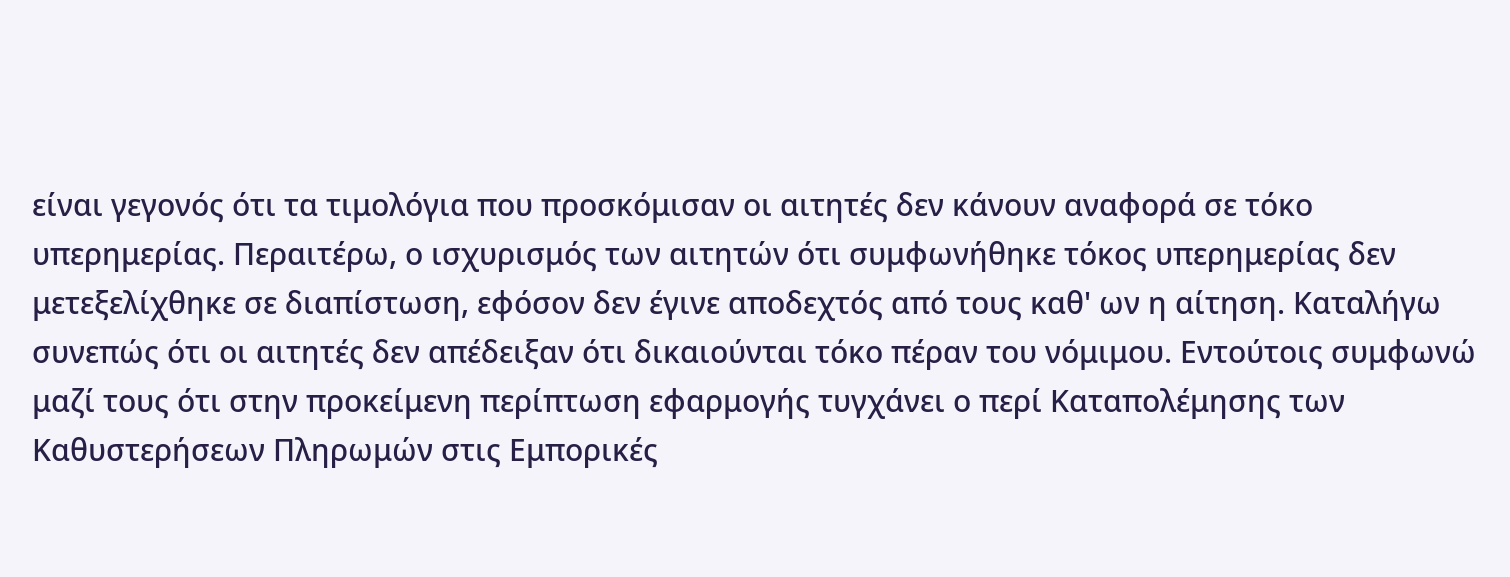είναι γεγονός ότι τα τιμολόγια που προσκόμισαν οι αιτητές δεν κάνουν αναφορά σε τόκο υπερημερίας. Περαιτέρω, ο ισχυρισμός των αιτητών ότι συμφωνήθηκε τόκος υπερημερίας δεν μετεξελίχθηκε σε διαπίστωση, εφόσον δεν έγινε αποδεχτός από τους καθ' ων η αίτηση. Καταλήγω συνεπώς ότι οι αιτητές δεν απέδειξαν ότι δικαιούνται τόκο πέραν του νόμιμου. Εντούτοις συμφωνώ μαζί τους ότι στην προκείμενη περίπτωση εφαρμογής τυγχάνει ο περί Καταπολέμησης των Καθυστερήσεων Πληρωμών στις Εμπορικές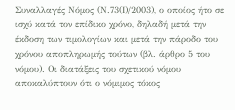Συναλλαγές Νόμος (Ν.73(Ι)/2003), ο οποίος ήτο σε ισχύ κατά τον επίδικο χρόνο, δηλαδή μετά την έκδοση των τιμολογίων και μετά την πάροδο του χρόνου αποπληρωμής τούτων (βλ. άρθρο 5 του νόμου). Οι διατάξεις του σχετικού νόμου αποκαλύπτουν ότι ο νόμιμος τόκος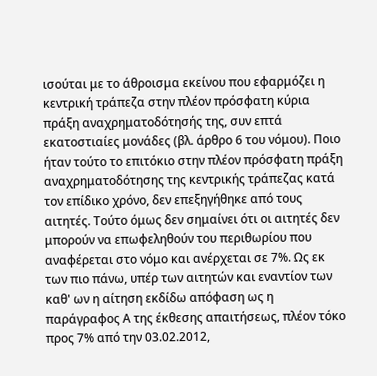ισούται με το άθροισμα εκείνου που εφαρμόζει η κεντρική τράπεζα στην πλέον πρόσφατη κύρια πράξη αναχρηματοδότησής της, συν επτά εκατοστιαίες μονάδες (βλ. άρθρο 6 του νόμου). Ποιο ήταν τούτο το επιτόκιο στην πλέον πρόσφατη πράξη αναχρηματοδότησης της κεντρικής τράπεζας κατά τον επίδικο χρόνο, δεν επεξηγήθηκε από τους αιτητές. Τούτο όμως δεν σημαίνει ότι οι αιτητές δεν μπορούν να επωφεληθούν του περιθωρίου που αναφέρεται στο νόμο και ανέρχεται σε 7%. Ως εκ των πιο πάνω, υπέρ των αιτητών και εναντίον των καθ' ων η αίτηση εκδίδω απόφαση ως η παράγραφος Α της έκθεσης απαιτήσεως, πλέον τόκο προς 7% από την 03.02.2012,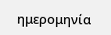ημερομηνία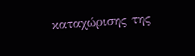καταχώρισης της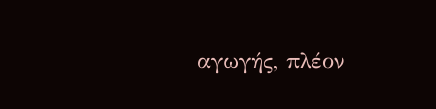αγωγής, πλέον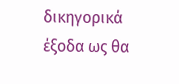δικηγορικά έξοδα ως θα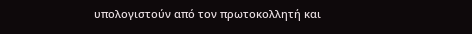υπολογιστούν από τον πρωτοκολλητή και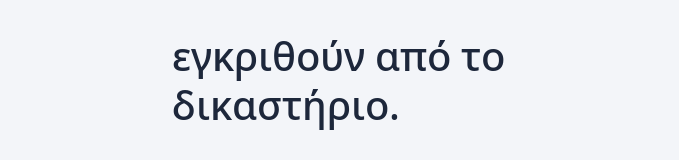εγκριθούν από το δικαστήριο.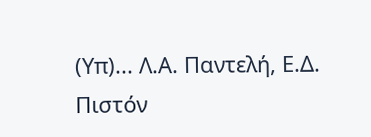(Υπ)... Λ.Α. Παντελή, Ε.Δ. Πιστόν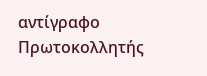αντίγραφο Πρωτοκολλητής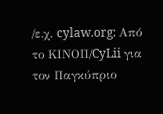/ε.χ. cylaw.org: Από το ΚΙΝOΠ/CyLii για τον Παγκύπριο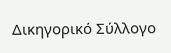Δικηγορικό Σύλλογο